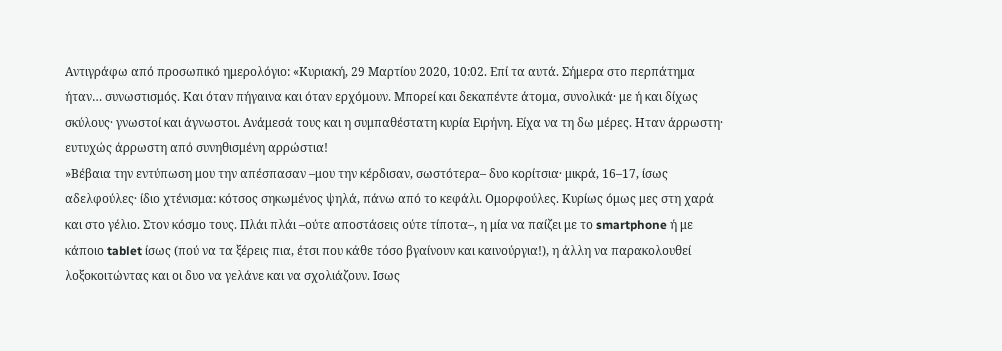Αντιγράφω από προσωπικό ημερολόγιο: «Κυριακή, 29 Μαρτίου 2020, 10:02. Επί τα αυτά. Σήμερα στο περπάτημα ήταν… συνωστισμός. Και όταν πήγαινα και όταν ερχόμουν. Μπορεί και δεκαπέντε άτομα, συνολικά· με ή και δίχως σκύλους· γνωστοί και άγνωστοι. Ανάμεσά τους και η συμπαθέστατη κυρία Ειρήνη. Είχα να τη δω μέρες. Ηταν άρρωστη· ευτυχώς άρρωστη από συνηθισμένη αρρώστια!
»Βέβαια την εντύπωση μου την απέσπασαν –μου την κέρδισαν, σωστότερα– δυο κορίτσια· μικρά, 16–17, ίσως αδελφούλες· ίδιο χτένισμα: κότσος σηκωμένος ψηλά, πάνω από το κεφάλι. Ομορφούλες. Κυρίως όμως μες στη χαρά και στο γέλιο. Στον κόσμο τους. Πλάι πλάι –ούτε αποστάσεις ούτε τίποτα–, η μία να παίζει με το smartphone ή με κάποιο tablet ίσως (πού να τα ξέρεις πια, έτσι που κάθε τόσο βγαίνουν και καινούργια!), η άλλη να παρακολουθεί λοξοκοιτώντας και οι δυο να γελάνε και να σχολιάζουν. Ισως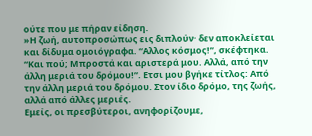ούτε που με πήραν είδηση.
»Η ζωή, αυτοπροσώπως εις διπλούν· δεν αποκλείεται και δίδυμα ομοιόγραφα. “Αλλος κόσμος!”, σκέφτηκα. “Και πού; Μπροστά και αριστερά μου. Αλλά, από την άλλη μεριά του δρόμου!”. Ετσι μου βγήκε τίτλος: Από την άλλη μεριά του δρόμου. Στον ίδιο δρόμο, της ζωής, αλλά από άλλες μεριές.
Εμείς, οι πρεσβύτεροι, ανηφορίζουμε,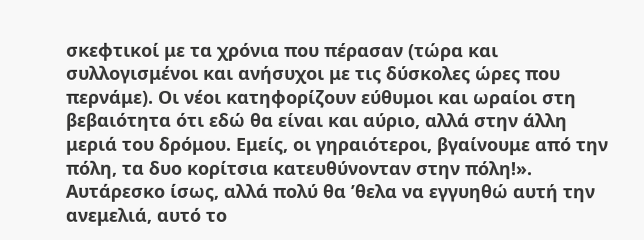σκεφτικοί με τα χρόνια που πέρασαν (τώρα και συλλογισμένοι και ανήσυχοι με τις δύσκολες ώρες που περνάμε). Οι νέοι κατηφορίζουν εύθυμοι και ωραίοι στη βεβαιότητα ότι εδώ θα είναι και αύριο, αλλά στην άλλη μεριά του δρόμου. Εμείς, οι γηραιότεροι, βγαίνουμε από την πόλη, τα δυο κορίτσια κατευθύνονταν στην πόλη!».
Αυτάρεσκο ίσως, αλλά πολύ θα ’θελα να εγγυηθώ αυτή την ανεμελιά, αυτό το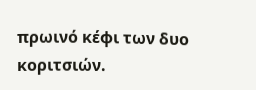πρωινό κέφι των δυο κοριτσιών.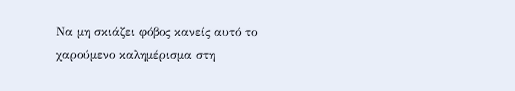Να μη σκιάζει φόβος κανείς αυτό το χαρούμενο καλημέρισμα στη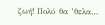ζωή! Πολύ θα ’θελα…